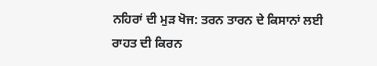ਨਹਿਰਾਂ ਦੀ ਮੁੜ ਖੋਜ: ਤਰਨ ਤਾਰਨ ਦੇ ਕਿਸਾਨਾਂ ਲਈ ਰਾਹਤ ਦੀ ਕਿਰਨ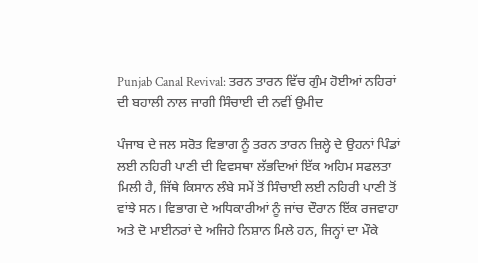Punjab Canal Revival: ਤਰਨ ਤਾਰਨ ਵਿੱਚ ਗੁੰਮ ਹੋਈਆਂ ਨਹਿਰਾਂ ਦੀ ਬਹਾਲੀ ਨਾਲ ਜਾਗੀ ਸਿੰਚਾਈ ਦੀ ਨਵੀਂ ਉਮੀਦ

ਪੰਜਾਬ ਦੇ ਜਲ ਸਰੋਤ ਵਿਭਾਗ ਨੂੰ ਤਰਨ ਤਾਰਨ ਜ਼ਿਲ੍ਹੇ ਦੇ ਉਹਨਾਂ ਪਿੰਡਾਂ ਲਈ ਨਹਿਰੀ ਪਾਣੀ ਦੀ ਵਿਵਸਥਾ ਲੱਭਦਿਆਂ ਇੱਕ ਅਹਿਮ ਸਫਲਤਾ ਮਿਲੀ ਹੈ, ਜਿੱਥੇ ਕਿਸਾਨ ਲੰਬੇ ਸਮੇਂ ਤੋਂ ਸਿੰਚਾਈ ਲਈ ਨਹਿਰੀ ਪਾਣੀ ਤੋਂ ਵਾਂਝੇ ਸਨ। ਵਿਭਾਗ ਦੇ ਅਧਿਕਾਰੀਆਂ ਨੂੰ ਜਾਂਚ ਦੌਰਾਨ ਇੱਕ ਰਜਵਾਹਾ ਅਤੇ ਦੋ ਮਾਈਨਰਾਂ ਦੇ ਅਜਿਹੇ ਨਿਸ਼ਾਨ ਮਿਲੇ ਹਨ, ਜਿਨ੍ਹਾਂ ਦਾ ਮੌਕੇ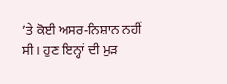’ਤੇ ਕੋਈ ਅਸਰ-ਨਿਸ਼ਾਨ ਨਹੀਂ ਸੀ। ਹੁਣ ਇਨ੍ਹਾਂ ਦੀ ਮੁੜ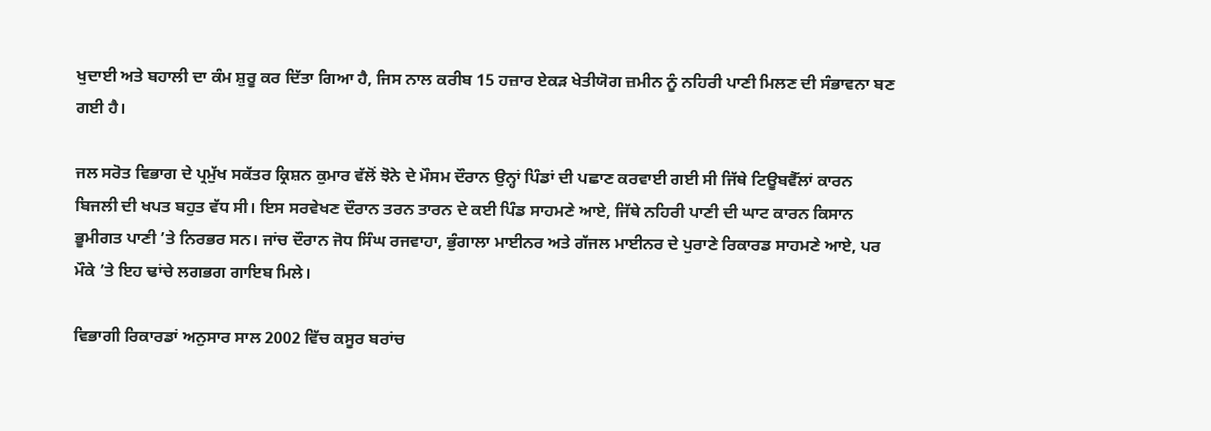ਖੁਦਾਈ ਅਤੇ ਬਹਾਲੀ ਦਾ ਕੰਮ ਸ਼ੁਰੂ ਕਰ ਦਿੱਤਾ ਗਿਆ ਹੈ, ਜਿਸ ਨਾਲ ਕਰੀਬ 15 ਹਜ਼ਾਰ ਏਕੜ ਖੇਤੀਯੋਗ ਜ਼ਮੀਨ ਨੂੰ ਨਹਿਰੀ ਪਾਣੀ ਮਿਲਣ ਦੀ ਸੰਭਾਵਨਾ ਬਣ ਗਈ ਹੈ।

ਜਲ ਸਰੋਤ ਵਿਭਾਗ ਦੇ ਪ੍ਰਮੁੱਖ ਸਕੱਤਰ ਕ੍ਰਿਸ਼ਨ ਕੁਮਾਰ ਵੱਲੋਂ ਝੋਨੇ ਦੇ ਮੌਸਮ ਦੌਰਾਨ ਉਨ੍ਹਾਂ ਪਿੰਡਾਂ ਦੀ ਪਛਾਣ ਕਰਵਾਈ ਗਈ ਸੀ ਜਿੱਥੇ ਟਿਊਬਵੈੱਲਾਂ ਕਾਰਨ ਬਿਜਲੀ ਦੀ ਖਪਤ ਬਹੁਤ ਵੱਧ ਸੀ। ਇਸ ਸਰਵੇਖਣ ਦੌਰਾਨ ਤਰਨ ਤਾਰਨ ਦੇ ਕਈ ਪਿੰਡ ਸਾਹਮਣੇ ਆਏ, ਜਿੱਥੇ ਨਹਿਰੀ ਪਾਣੀ ਦੀ ਘਾਟ ਕਾਰਨ ਕਿਸਾਨ ਭੂਮੀਗਤ ਪਾਣੀ ’ਤੇ ਨਿਰਭਰ ਸਨ। ਜਾਂਚ ਦੌਰਾਨ ਜੋਧ ਸਿੰਘ ਰਜਵਾਹਾ, ਭੁੰਗਾਲਾ ਮਾਈਨਰ ਅਤੇ ਗੱਜਲ ਮਾਈਨਰ ਦੇ ਪੁਰਾਣੇ ਰਿਕਾਰਡ ਸਾਹਮਣੇ ਆਏ, ਪਰ ਮੌਕੇ ’ਤੇ ਇਹ ਢਾਂਚੇ ਲਗਭਗ ਗਾਇਬ ਮਿਲੇ।

ਵਿਭਾਗੀ ਰਿਕਾਰਡਾਂ ਅਨੁਸਾਰ ਸਾਲ 2002 ਵਿੱਚ ਕਸੂਰ ਬਰਾਂਚ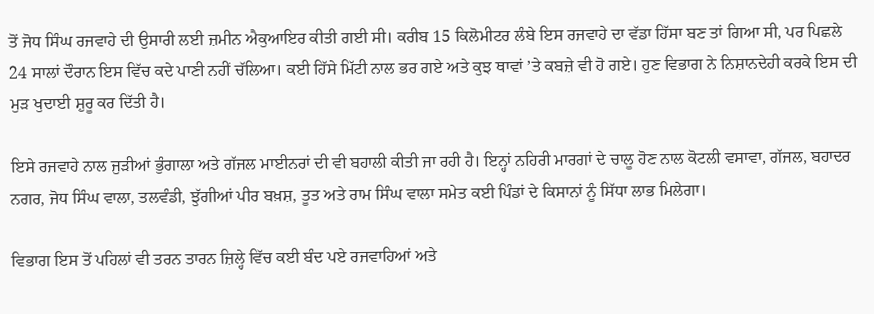ਤੋਂ ਜੋਧ ਸਿੰਘ ਰਜਵਾਹੇ ਦੀ ਉਸਾਰੀ ਲਈ ਜ਼ਮੀਨ ਐਕੁਆਇਰ ਕੀਤੀ ਗਈ ਸੀ। ਕਰੀਬ 15 ਕਿਲੋਮੀਟਰ ਲੰਬੇ ਇਸ ਰਜਵਾਹੇ ਦਾ ਵੱਡਾ ਹਿੱਸਾ ਬਣ ਤਾਂ ਗਿਆ ਸੀ, ਪਰ ਪਿਛਲੇ 24 ਸਾਲਾਂ ਦੌਰਾਨ ਇਸ ਵਿੱਚ ਕਦੇ ਪਾਣੀ ਨਹੀਂ ਚੱਲਿਆ। ਕਈ ਹਿੱਸੇ ਮਿੱਟੀ ਨਾਲ ਭਰ ਗਏ ਅਤੇ ਕੁਝ ਥਾਵਾਂ ’ਤੇ ਕਬਜ਼ੇ ਵੀ ਹੋ ਗਏ। ਹੁਣ ਵਿਭਾਗ ਨੇ ਨਿਸ਼ਾਨਦੇਹੀ ਕਰਕੇ ਇਸ ਦੀ ਮੁੜ ਖੁਦਾਈ ਸ਼ੁਰੂ ਕਰ ਦਿੱਤੀ ਹੈ।

ਇਸੇ ਰਜਵਾਹੇ ਨਾਲ ਜੁੜੀਆਂ ਭੁੰਗਾਲਾ ਅਤੇ ਗੱਜਲ ਮਾਈਨਰਾਂ ਦੀ ਵੀ ਬਹਾਲੀ ਕੀਤੀ ਜਾ ਰਹੀ ਹੈ। ਇਨ੍ਹਾਂ ਨਹਿਰੀ ਮਾਰਗਾਂ ਦੇ ਚਾਲੂ ਹੋਣ ਨਾਲ ਕੋਟਲੀ ਵਸਾਵਾ, ਗੱਜਲ, ਬਹਾਦਰ ਨਗਰ, ਜੋਧ ਸਿੰਘ ਵਾਲਾ, ਤਲਵੰਡੀ, ਝੁੱਗੀਆਂ ਪੀਰ ਬਖ਼ਸ਼, ਤੂਤ ਅਤੇ ਰਾਮ ਸਿੰਘ ਵਾਲਾ ਸਮੇਤ ਕਈ ਪਿੰਡਾਂ ਦੇ ਕਿਸਾਨਾਂ ਨੂੰ ਸਿੱਧਾ ਲਾਭ ਮਿਲੇਗਾ।

ਵਿਭਾਗ ਇਸ ਤੋਂ ਪਹਿਲਾਂ ਵੀ ਤਰਨ ਤਾਰਨ ਜ਼ਿਲ੍ਹੇ ਵਿੱਚ ਕਈ ਬੰਦ ਪਏ ਰਜਵਾਹਿਆਂ ਅਤੇ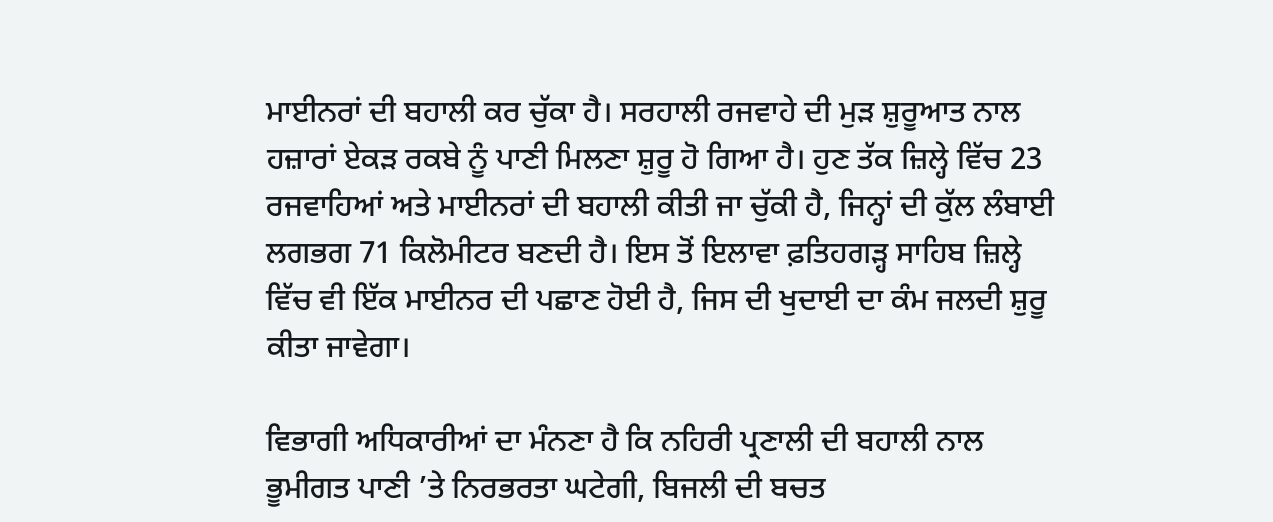ਮਾਈਨਰਾਂ ਦੀ ਬਹਾਲੀ ਕਰ ਚੁੱਕਾ ਹੈ। ਸਰਹਾਲੀ ਰਜਵਾਹੇ ਦੀ ਮੁੜ ਸ਼ੁਰੂਆਤ ਨਾਲ ਹਜ਼ਾਰਾਂ ਏਕੜ ਰਕਬੇ ਨੂੰ ਪਾਣੀ ਮਿਲਣਾ ਸ਼ੁਰੂ ਹੋ ਗਿਆ ਹੈ। ਹੁਣ ਤੱਕ ਜ਼ਿਲ੍ਹੇ ਵਿੱਚ 23 ਰਜਵਾਹਿਆਂ ਅਤੇ ਮਾਈਨਰਾਂ ਦੀ ਬਹਾਲੀ ਕੀਤੀ ਜਾ ਚੁੱਕੀ ਹੈ, ਜਿਨ੍ਹਾਂ ਦੀ ਕੁੱਲ ਲੰਬਾਈ ਲਗਭਗ 71 ਕਿਲੋਮੀਟਰ ਬਣਦੀ ਹੈ। ਇਸ ਤੋਂ ਇਲਾਵਾ ਫ਼ਤਿਹਗੜ੍ਹ ਸਾਹਿਬ ਜ਼ਿਲ੍ਹੇ ਵਿੱਚ ਵੀ ਇੱਕ ਮਾਈਨਰ ਦੀ ਪਛਾਣ ਹੋਈ ਹੈ, ਜਿਸ ਦੀ ਖੁਦਾਈ ਦਾ ਕੰਮ ਜਲਦੀ ਸ਼ੁਰੂ ਕੀਤਾ ਜਾਵੇਗਾ।

ਵਿਭਾਗੀ ਅਧਿਕਾਰੀਆਂ ਦਾ ਮੰਨਣਾ ਹੈ ਕਿ ਨਹਿਰੀ ਪ੍ਰਣਾਲੀ ਦੀ ਬਹਾਲੀ ਨਾਲ ਭੂਮੀਗਤ ਪਾਣੀ ’ਤੇ ਨਿਰਭਰਤਾ ਘਟੇਗੀ, ਬਿਜਲੀ ਦੀ ਬਚਤ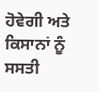ਹੋਵੇਗੀ ਅਤੇ ਕਿਸਾਨਾਂ ਨੂੰ ਸਸਤੀ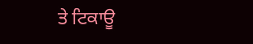ਤੇ ਟਿਕਾਊ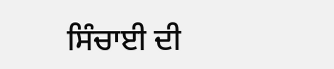ਸਿੰਚਾਈ ਦੀ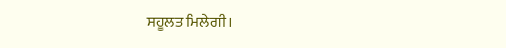ਸਹੂਲਤ ਮਿਲੇਗੀ।